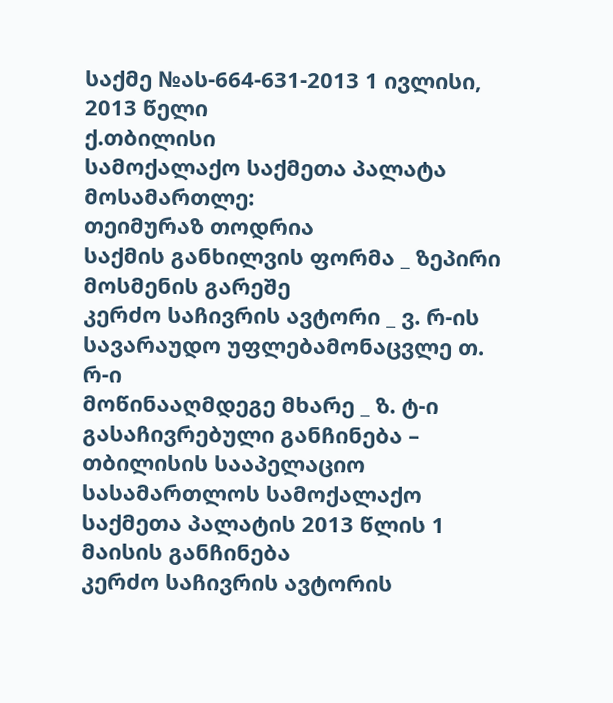საქმე №ას-664-631-2013 1 ივლისი, 2013 წელი
ქ.თბილისი
სამოქალაქო საქმეთა პალატა
მოსამართლე:
თეიმურაზ თოდრია
საქმის განხილვის ფორმა _ ზეპირი მოსმენის გარეშე
კერძო საჩივრის ავტორი _ ვ. რ-ის სავარაუდო უფლებამონაცვლე თ. რ-ი
მოწინააღმდეგე მხარე _ ზ. ტ-ი
გასაჩივრებული განჩინება – თბილისის სააპელაციო სასამართლოს სამოქალაქო საქმეთა პალატის 2013 წლის 1 მაისის განჩინება
კერძო საჩივრის ავტორის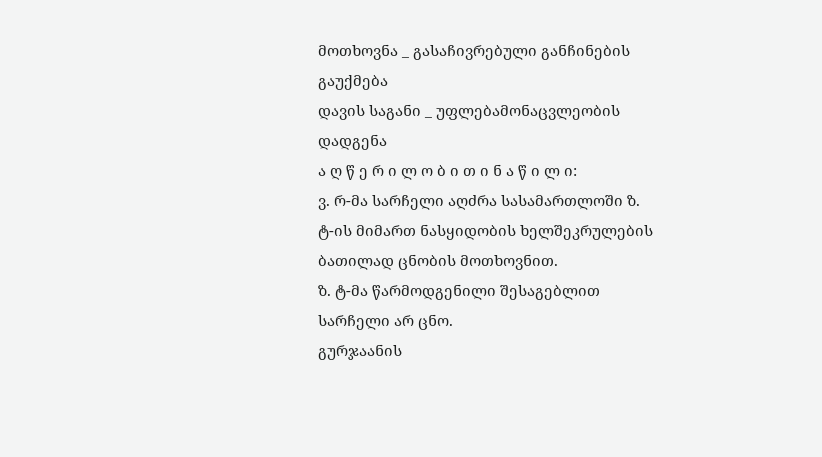მოთხოვნა _ გასაჩივრებული განჩინების გაუქმება
დავის საგანი _ უფლებამონაცვლეობის დადგენა
ა ღ წ ე რ ი ლ ო ბ ი თ ი ნ ა წ ი ლ ი:
ვ. რ-მა სარჩელი აღძრა სასამართლოში ზ. ტ-ის მიმართ ნასყიდობის ხელშეკრულების ბათილად ცნობის მოთხოვნით.
ზ. ტ-მა წარმოდგენილი შესაგებლით სარჩელი არ ცნო.
გურჯაანის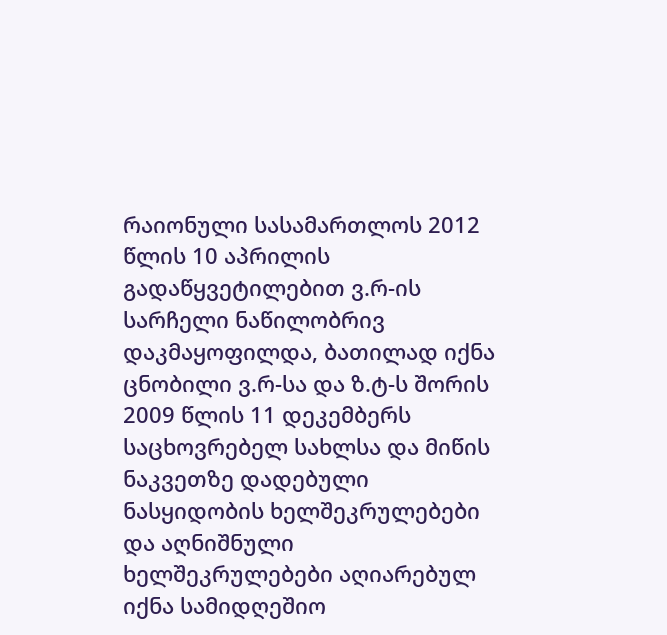რაიონული სასამართლოს 2012 წლის 10 აპრილის გადაწყვეტილებით ვ.რ-ის სარჩელი ნაწილობრივ დაკმაყოფილდა, ბათილად იქნა ცნობილი ვ.რ-სა და ზ.ტ-ს შორის 2009 წლის 11 დეკემბერს საცხოვრებელ სახლსა და მიწის ნაკვეთზე დადებული ნასყიდობის ხელშეკრულებები და აღნიშნული ხელშეკრულებები აღიარებულ იქნა სამიდღეშიო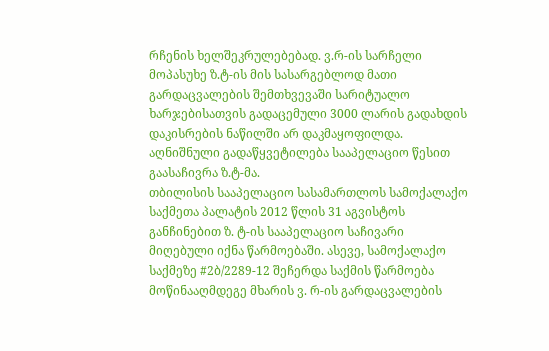რჩენის ხელშეკრულებებად. ვ.რ-ის სარჩელი მოპასუხე ზ.ტ-ის მის სასარგებლოდ მათი გარდაცვალების შემთხვევაში სარიტუალო ხარჯებისათვის გადაცემული 3000 ლარის გადახდის დაკისრების ნაწილში არ დაკმაყოფილდა. აღნიშნული გადაწყვეტილება სააპელაციო წესით გაასაჩივრა ზ.ტ-მა.
თბილისის სააპელაციო სასამართლოს სამოქალაქო საქმეთა პალატის 2012 წლის 31 აგვისტოს განჩინებით ზ. ტ-ის სააპელაციო საჩივარი მიღებული იქნა წარმოებაში. ასევე, სამოქალაქო საქმეზე #2ბ/2289-12 შეჩერდა საქმის წარმოება მოწინააღმდეგე მხარის ვ. რ-ის გარდაცვალების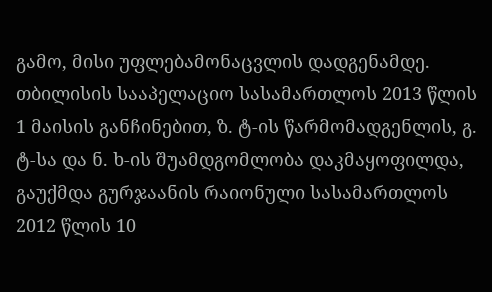გამო, მისი უფლებამონაცვლის დადგენამდე.
თბილისის სააპელაციო სასამართლოს 2013 წლის 1 მაისის განჩინებით, ზ. ტ-ის წარმომადგენლის, გ. ტ-სა და ნ. ხ-ის შუამდგომლობა დაკმაყოფილდა, გაუქმდა გურჯაანის რაიონული სასამართლოს 2012 წლის 10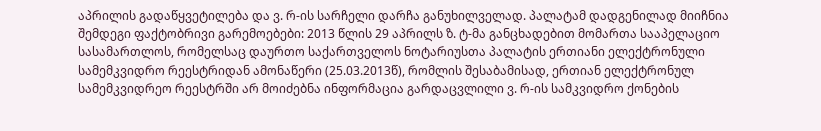აპრილის გადაწყვეტილება და ვ. რ-ის სარჩელი დარჩა განუხილველად. პალატამ დადგენილად მიიჩნია შემდეგი ფაქტობრივი გარემოებები: 2013 წლის 29 აპრილს ზ. ტ-მა განცხადებით მომართა სააპელაციო სასამართლოს, რომელსაც დაურთო საქართველოს ნოტარიუსთა პალატის ერთიანი ელექტრონული სამემკვიდრო რეესტრიდან ამონაწერი (25.03.2013წ), რომლის შესაბამისად, ერთიან ელექტრონულ სამემკვიდრეო რეესტრში არ მოიძებნა ინფორმაცია გარდაცვლილი ვ. რ-ის სამკვიდრო ქონების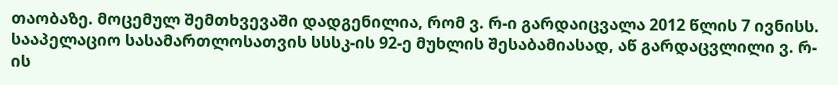თაობაზე. მოცემულ შემთხვევაში დადგენილია, რომ ვ. რ-ი გარდაიცვალა 2012 წლის 7 ივნისს. სააპელაციო სასამართლოსათვის სსსკ-ის 92-ე მუხლის შესაბამიასად, აწ გარდაცვლილი ვ. რ-ის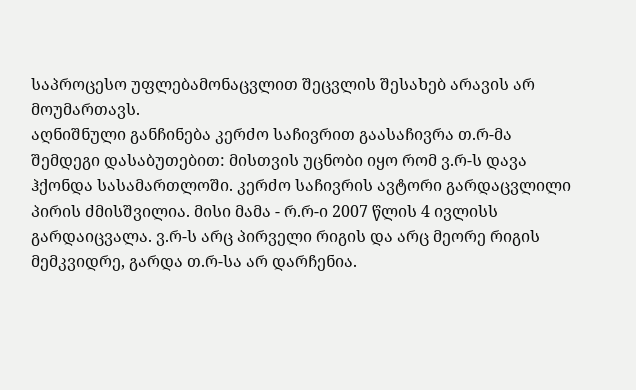საპროცესო უფლებამონაცვლით შეცვლის შესახებ არავის არ მოუმართავს.
აღნიშნული განჩინება კერძო საჩივრით გაასაჩივრა თ.რ-მა შემდეგი დასაბუთებით: მისთვის უცნობი იყო რომ ვ.რ-ს დავა ჰქონდა სასამართლოში. კერძო საჩივრის ავტორი გარდაცვლილი პირის ძმისშვილია. მისი მამა - რ.რ-ი 2007 წლის 4 ივლისს გარდაიცვალა. ვ.რ-ს არც პირველი რიგის და არც მეორე რიგის მემკვიდრე, გარდა თ.რ-სა არ დარჩენია.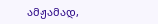ამჟამად,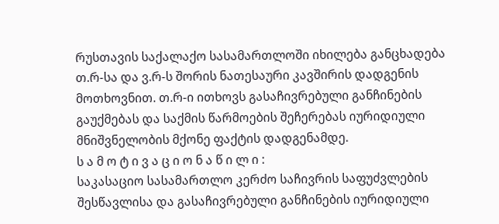რუსთავის საქალაქო სასამართლოში იხილება განცხადება თ.რ-სა და ვ.რ-ს შორის ნათესაური კავშირის დადგენის მოთხოვნით. თ.რ-ი ითხოვს გასაჩივრებული განჩინების გაუქმებას და საქმის წარმოების შეჩერებას იურიდიული მნიშვნელობის მქონე ფაქტის დადგენამდე.
ს ა მ ო ტ ი ვ ა ც ი ო ნ ა წ ი ლ ი :
საკასაციო სასამართლო კერძო საჩივრის საფუძვლების შესწავლისა და გასაჩივრებული განჩინების იურიდიული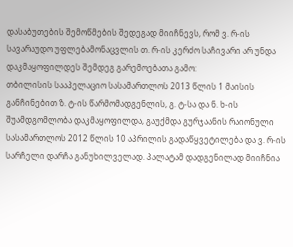დასაბუთების შემოწმების შედეგად მიიჩნევს, რომ ვ. რ-ის სავარაუდო უფლებამონაცვლის თ. რ-ის კერძო საჩივარი არ უნდა დაკმაყოფილდეს შემდეგ გარემოებათა გამო:
თბილისის სააპელაციო სასამართლოს 2013 წლის 1 მაისის განჩინებით ზ. ტ-ის წარმომადგენლის, გ. ტ-სა და ნ. ხ-ის შუამდგომლობა დაკმაყოფილდა, გაუქმდა გურჯაანის რაიონული სასამართლოს 2012 წლის 10 აპრილის გადაწყვეტილება და ვ. რ-ის სარჩელი დარჩა განუხილველად. პალატამ დადგენილად მიიჩნია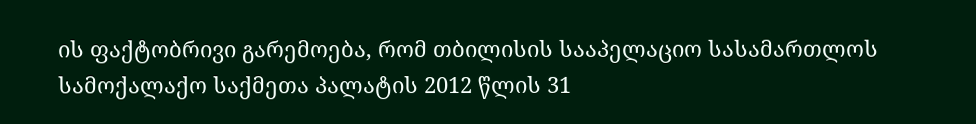ის ფაქტობრივი გარემოება, რომ თბილისის სააპელაციო სასამართლოს სამოქალაქო საქმეთა პალატის 2012 წლის 31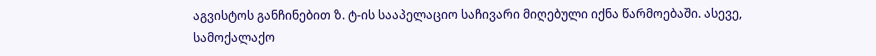აგვისტოს განჩინებით ზ. ტ-ის სააპელაციო საჩივარი მიღებული იქნა წარმოებაში. ასევე, სამოქალაქო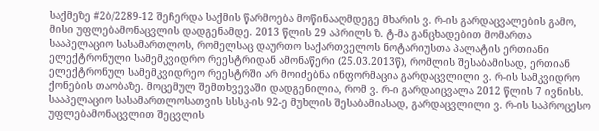საქმეზე #2ბ/2289-12 შეჩერდა საქმის წარმოება მოწინააღმდეგე მხარის ვ. რ-ის გარდაცვალების გამო, მისი უფლებამონაცვლის დადგენამდე. 2013 წლის 29 აპრილს ზ. ტ-მა განცხადებით მომართა სააპელაციო სასამართლოს, რომელსაც დაურთო საქართველოს ნოტარიუსთა პალატის ერთიანი ელექტრონული სამემკვიდრო რეესტრიდან ამონაწერი (25.03.2013წ), რომლის შესაბამისად, ერთიან ელექტრონულ სამემკვიდრეო რეესტრში არ მოიძებნა ინფორმაცია გარდაცვლილი ვ. რ-ის სამკვიდრო ქონების თაობაზე. მოცემულ შემთხვევაში დადგენილია, რომ ვ. რ-ი გარდაიცვალა 2012 წლის 7 ივნისს. სააპელაციო სასამართლოსათვის სსსკ-ის 92-ე მუხლის შესაბამიასად, გარდაცვლილი ვ. რ-ის საპროცესო უფლებამონაცვლით შეცვლის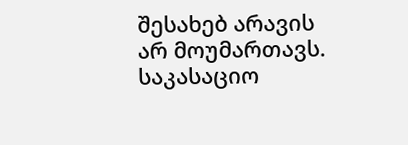შესახებ არავის არ მოუმართავს.
საკასაციო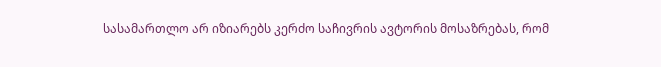სასამართლო არ იზიარებს კერძო საჩივრის ავტორის მოსაზრებას, რომ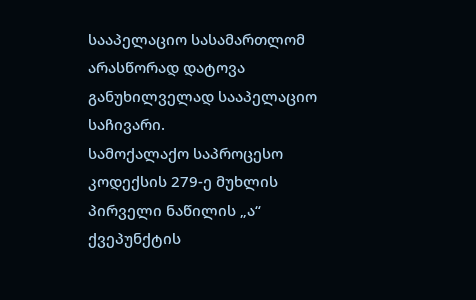სააპელაციო სასამართლომ არასწორად დატოვა განუხილველად სააპელაციო საჩივარი.
სამოქალაქო საპროცესო კოდექსის 279-ე მუხლის პირველი ნაწილის „ა“ ქვეპუნქტის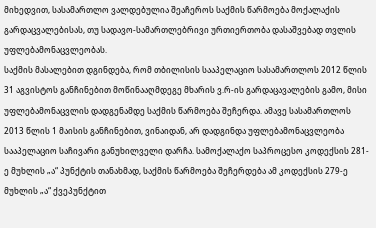მიხედვით, სასამართლო ვალდებულია შეაჩეროს საქმის წარმოება მოქალაქის გარდაცვალებისას, თუ სადავო-სამართლებრივი ურთიერთობა დასაშვებად თვლის უფლებამონაცვლეობას.
საქმის მასალებით დგინდება, რომ თბილისის სააპელაციო სასამართლოს 2012 წლის 31 აგვისტოს განჩინებით მოწინააღმდეგე მხარის ვ.რ-ის გარდაცავალების გამო, მისი უფლებამონაცვლის დადგენამდე საქმის წარმოება შეჩერდა. ამავე სასამართლოს 2013 წლის 1 მაისის განჩინებით, ვინაიდან, არ დადგინდა უფლებამონაცვლეობა სააპელაციო საჩივარი განუხილველი დარჩა. სამოქალაქო საპროცესო კოდექსის 281-ე მუხლის „ა“ პუნქტის თანახმად, საქმის წარმოება შეჩერდება ამ კოდექსის 279-ე მუხლის „ა“ ქვეპუნქტით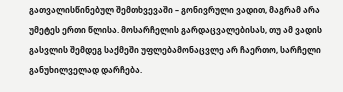გათვალისწინებულ შემთხვევაში – გონივრული ვადით, მაგრამ არა უმეტეს ერთი წლისა. მოსარჩელის გარდაცვალებისას, თუ ამ ვადის გასვლის შემდეგ საქმეში უფლებამონაცვლე არ ჩაერთო, სარჩელი განუხილველად დარჩება.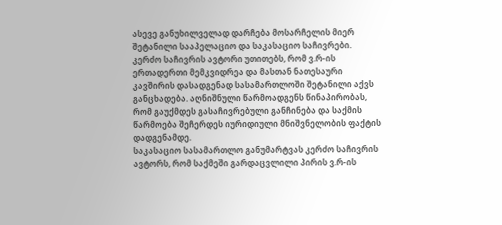ასევე განუხილველად დარჩება მოსარჩელის მიერ შეტანილი სააპელაციო და საკასაციო საჩივრები.
კერძო საჩივრის ავტორი უთითებს, რომ ვ.რ-ის ერთადერთი მემკვიდრეა და მასთან ნათესაური კავშირის დასადგენად სასამართლოში შეტანილი აქვს განცხადება. აღნიშნული წარმოადგენს წინაპირობას, რომ გაუქმდეს გასაჩივრებული განჩინება და საქმის წარმოება შეჩერდეს იურიდიული მნიშვნელობის ფაქტის დადგენამდე.
საკასაციო სასამართლო განუმარტვას კერძო საჩივრის ავტორს, რომ საქმეში გარდაცვლილი პირის ვ.რ-ის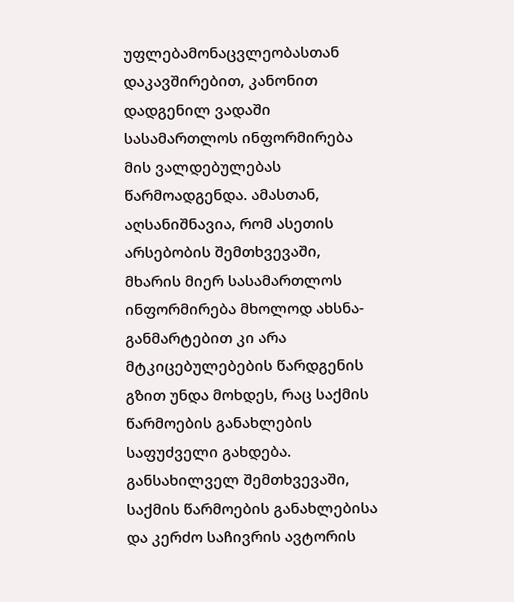უფლებამონაცვლეობასთან დაკავშირებით, კანონით დადგენილ ვადაში სასამართლოს ინფორმირება მის ვალდებულებას წარმოადგენდა. ამასთან, აღსანიშნავია, რომ ასეთის არსებობის შემთხვევაში, მხარის მიერ სასამართლოს ინფორმირება მხოლოდ ახსნა-განმარტებით კი არა მტკიცებულებების წარდგენის გზით უნდა მოხდეს, რაც საქმის წარმოების განახლების საფუძველი გახდება. განსახილველ შემთხვევაში, საქმის წარმოების განახლებისა და კერძო საჩივრის ავტორის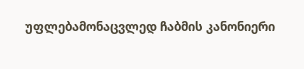უფლებამონაცვლედ ჩაბმის კანონიერი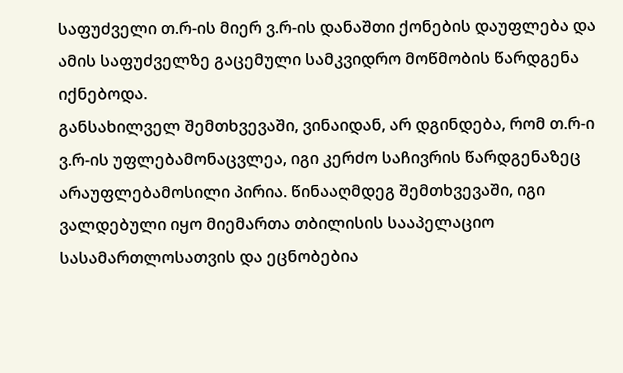საფუძველი თ.რ-ის მიერ ვ.რ-ის დანაშთი ქონების დაუფლება და ამის საფუძველზე გაცემული სამკვიდრო მოწმობის წარდგენა იქნებოდა.
განსახილველ შემთხვევაში, ვინაიდან, არ დგინდება, რომ თ.რ-ი ვ.რ-ის უფლებამონაცვლეა, იგი კერძო საჩივრის წარდგენაზეც არაუფლებამოსილი პირია. წინააღმდეგ შემთხვევაში, იგი ვალდებული იყო მიემართა თბილისის სააპელაციო სასამართლოსათვის და ეცნობებია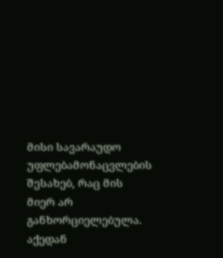მისი სავარაუდო უფლებამონაცვლების შესახებ, რაც მის მიერ არ განხორციელებულა. აქედან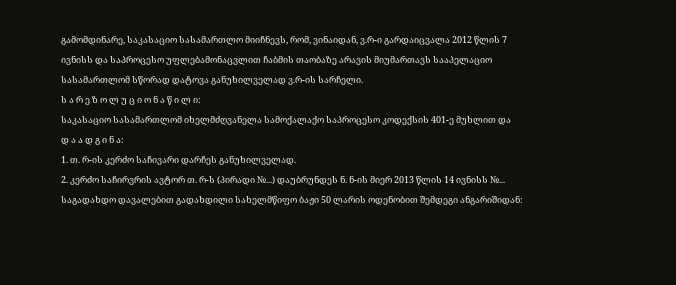გამომდინარე, საკასაციო სასამართლო მიიჩნევს, რომ, ვინაიდან, ვ.რ-ი გარდაიცვალა 2012 წლის 7 ივნისს და საპროცესო უფლებამონაცვლით ჩაბმის თაობაზე არავის მიუმართავს სააპელაციო სასამართლომ სწორად დატოვა განუხილველად ვ.რ-ის სარჩელი.
ს ა რ ე ზ ო ლ უ ც ი ო ნ ა წ ი ლ ი:
საკასაციო სასამართლომ იხელმძღვანელა სამოქალაქო საპროცესო კოდექსის 401-ე მუხლით და
დ ა ა დ გ ი ნ ა:
1. თ. რ-ის კერძო საჩივარი დარჩეს განუხილველად.
2. კერძო საჩირვრის ავტორ თ. რ-ს (პირადი №...) დაუბრუნდეს ნ. ნ-ის მიერ 2013 წლის 14 ივნისს №... საგადახდო დავალებით გადახდილი სახელმწიფო ბაჟი 50 ლარის ოდენობით შემდეგი ანგარიშიდან: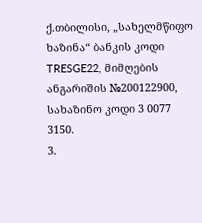ქ.თბილისი, „სახელმწიფო ხაზინა“ ბანკის კოდი TRESGE22, მიმღების ანგარიშის №200122900, სახაზინო კოდი 3 0077 3150.
3.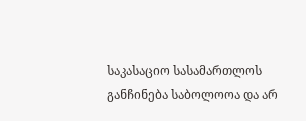საკასაციო სასამართლოს განჩინება საბოლოოა და არ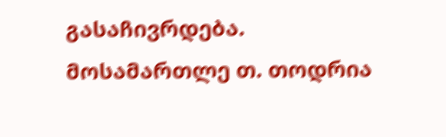გასაჩივრდება.
მოსამართლე თ. თოდრია